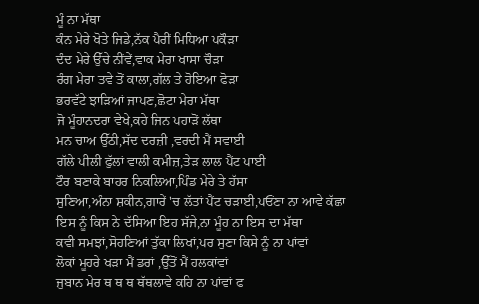ਮੂੰ ਨਾ ਮੱਥਾ
ਕੰਨ ਮੇਰੇ ਖੋਤੇ ਜਿਡੇ,ਨੱਕ ਪੈਰੀਂ ਮਿਧਿਆ ਪਕੌੜਾ
ਦੰਦ ਮੇਰੇ ਉੱਚੇ ਨੀਂਵੇਂ,ਵਾਕ ਮੇਰਾ ਖਾਸਾ ਚੌੜਾ
ਰੰਗ ਮੇਰਾ ਤਵੇ ਤੋਂ ਕਾਲਾ,ਗੱਲ ਤੇ ਹੋਇਆ ਫੋੜਾ
ਭਰਵੱਟੇ ਝਾੜਿਆਂ ਜਾਪਣ,ਛੋਟਾ ਮੇਰਾ ਮੱਥਾ
ਜੋ ਮੂੰਹਾਨਦਰਾ ਵੇਖੇ,ਕਹੇ ਜਿਨ ਪਹਾੜੋਂ ਲੱਥਾ
ਮਨ ਚਾਅ ਉੱਠੀ,ਸੱਦ ਦਰਜ਼ੀ ,ਵਰਦੀ ਮੈਂ ਸਵਾਈ
ਗੱਲੇ ਪੀਲੀ ਫੁੱਲਾਂ ਵਾਲੀ ਕਮੀਜ਼,ਤੇੜ ਲਾਲ ਪੈਂਟ ਪਾਈ
ਟੌਰ ਬਣਾਕੇ ਬਾਹਰ ਨਿਕਲਿਆ,ਪਿੰਡ ਮੇਰੇ ਤੇ ਹੱਸਾ
ਸੁਣਿਆ,ਅੰਨਾ ਸ਼ਕੀਨ,ਗਾਰੇਂ 'ਚ ਲੱਤਾਂ ਪੈਂਟ ਚੜਾਈ,ਪਓਂਣਾ ਨਾ ਆਵੇ ਕੱਛਾ
ਇਸ ਨੂੰ ਕਿਸ ਨੇ ਦੱਸਿਆ ਇਹ ਸੱਜੇ,ਨਾ ਮੂੰਹ ਨਾ ਇਸ ਦਾ ਮੱਥਾ
ਕਵੀ ਸਮਝਾਂ,ਸੋਹਣਿਆਂ ਤੁੱਕਾ ਲਿਖਾਂ,ਪਰ ਸੁਣਾ ਕਿਸੇ ਨੂੰ ਨਾ ਪਾਂਵਾਂ
ਲੋਕਾਂ ਮੂਹਰੇ ਖੜਾ ਮੈਂ ਡਰਾਂ ,ਉੱਤੋਂ ਮੈਂ ਹਲਕਾਂਵਾਂ
ਜੁਬਾਨ ਮੇਰ ਥ ਥ ਥ ਥੱਥਲਾਵੇ ਕਹਿ ਨਾ ਪਾਂਵਾਂ ਫ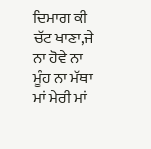ਦਿਮਾਗ ਕੀ ਚੱਟ ਖਾਣਾ,ਜੇ ਨਾ ਹੋਵੇ ਨਾ ਮੂੰਹ ਨਾ ਮੱਥਾ
ਮਾਂ ਮੇਰੀ ਮਾਂ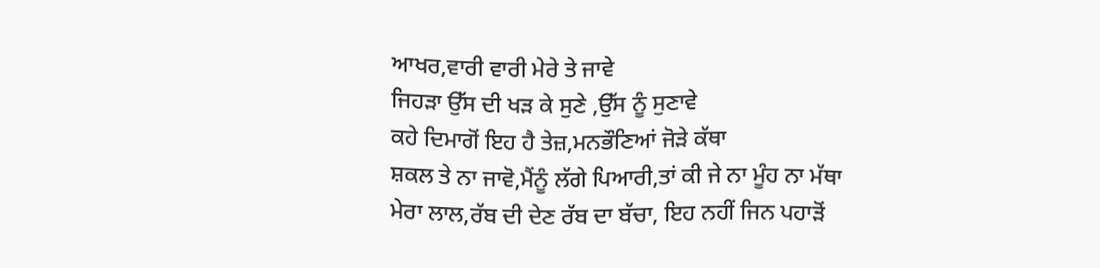ਆਖਰ,ਵਾਰੀ ਵਾਰੀ ਮੇਰੇ ਤੇ ਜਾਵੇ
ਜਿਹੜਾ ਉੱਸ ਦੀ ਖੜ ਕੇ ਸੁਣੇ ,ਉੱਸ ਨੂੰ ਸੁਣਾਵੇ
ਕਹੇ ਦਿਮਾਗੋਂ ਇਹ ਹੈ ਤੇਜ਼,ਮਨਭੌਣਿਆਂ ਜੋੜੇ ਕੱਥਾ
ਸ਼ਕਲ ਤੇ ਨਾ ਜਾਵੋ,ਮੈਂਨੂੰ ਲੱਗੇ ਪਿਆਰੀ,ਤਾਂ ਕੀ ਜੇ ਨਾ ਮੂੰਹ ਨਾ ਮੱਥਾ
ਮੇਰਾ ਲਾਲ,ਰੱਬ ਦੀ ਦੇਣ ਰੱਬ ਦਾ ਬੱਚਾ, ਇਹ ਨਹੀਂ ਜਿਨ ਪਹਾੜੋਂ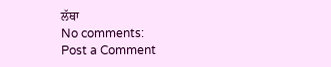ਲੱਥਾ
No comments:
Post a Comment